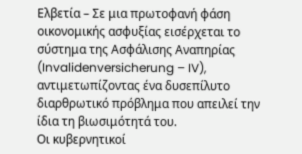Ελβετία – Σε μια πρωτοφανή φάση οικονομικής ασφυξίας εισέρχεται το σύστημα της Ασφάλισης Αναπηρίας (Invalidenversicherung – IV), αντιμετωπίζοντας ένα δυσεπίλυτο διαρθρωτικό πρόβλημα που απειλεί την ίδια τη βιωσιμότητά του.
Οι κυβερνητικοί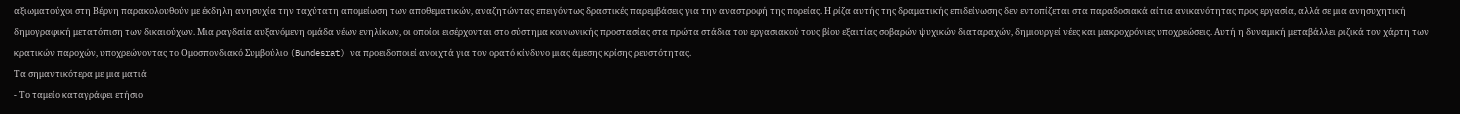αξιωματούχοι στη Βέρνη παρακολουθούν με έκδηλη ανησυχία την ταχύτατη απομείωση των αποθεματικών, αναζητώντας επειγόντως δραστικές παρεμβάσεις για την αναστροφή της πορείας. Η ρίζα αυτής της δραματικής επιδείνωσης δεν εντοπίζεται στα παραδοσιακά αίτια ανικανότητας προς εργασία, αλλά σε μια ανησυχητική δημογραφική μετατόπιση των δικαιούχων. Μια ραγδαία αυξανόμενη ομάδα νέων ενηλίκων, οι οποίοι εισέρχονται στο σύστημα κοινωνικής προστασίας στα πρώτα στάδια του εργασιακού τους βίου εξαιτίας σοβαρών ψυχικών διαταραχών, δημιουργεί νέες και μακροχρόνιες υποχρεώσεις. Αυτή η δυναμική μεταβάλλει ριζικά τον χάρτη των κρατικών παροχών, υποχρεώνοντας το Ομοσπονδιακό Συμβούλιο (Bundesrat) να προειδοποιεί ανοιχτά για τον ορατό κίνδυνο μιας άμεσης κρίσης ρευστότητας.
Τα σημαντικότερα με μια ματιά
- Το ταμείο καταγράφει ετήσιο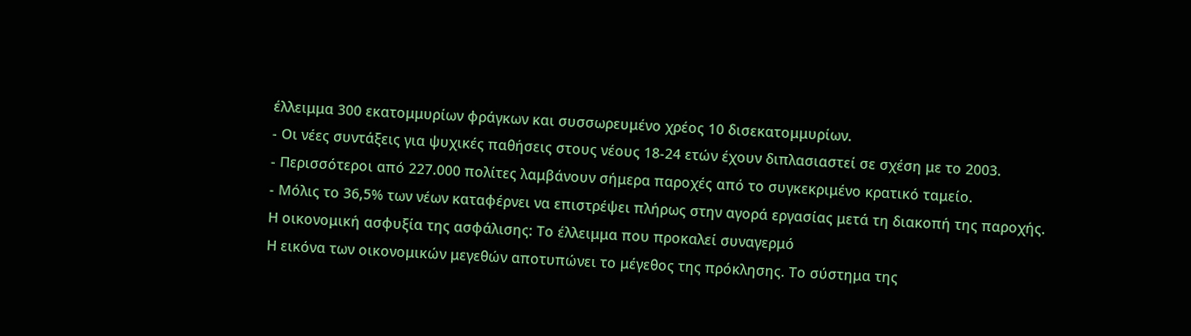έλλειμμα 300 εκατομμυρίων φράγκων και συσσωρευμένο χρέος 10 δισεκατομμυρίων.
- Οι νέες συντάξεις για ψυχικές παθήσεις στους νέους 18-24 ετών έχουν διπλασιαστεί σε σχέση με το 2003.
- Περισσότεροι από 227.000 πολίτες λαμβάνουν σήμερα παροχές από το συγκεκριμένο κρατικό ταμείο.
- Μόλις το 36,5% των νέων καταφέρνει να επιστρέψει πλήρως στην αγορά εργασίας μετά τη διακοπή της παροχής.
Η οικονομική ασφυξία της ασφάλισης: Το έλλειμμα που προκαλεί συναγερμό
Η εικόνα των οικονομικών μεγεθών αποτυπώνει το μέγεθος της πρόκλησης. Το σύστημα της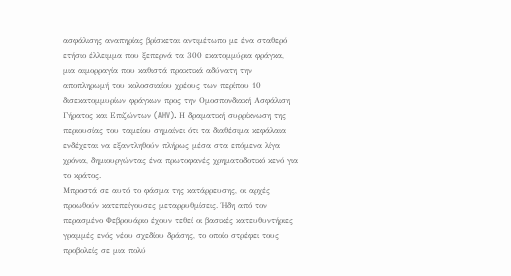ασφάλισης αναπηρίας βρίσκεται αντιμέτωπο με ένα σταθερό ετήσιο έλλειμμα που ξεπερνά τα 300 εκατομμύρια φράγκα, μια αιμορραγία που καθιστά πρακτικά αδύνατη την αποπληρωμή του κολοσσιαίου χρέους των περίπου 10 δισεκατομμυρίων φράγκων προς την Ομοσπονδιακή Ασφάλιση Γήρατος και Επιζώντων (AHV). Η δραματική συρρίκνωση της περιουσίας του ταμείου σημαίνει ότι τα διαθέσιμα κεφάλαια ενδέχεται να εξαντληθούν πλήρως μέσα στα επόμενα λίγα χρόνια, δημιουργώντας ένα πρωτοφανές χρηματοδοτικό κενό για το κράτος.
Μπροστά σε αυτό το φάσμα της κατάρρευσης, οι αρχές προωθούν κατεπείγουσες μεταρρυθμίσεις. Ήδη από τον περασμένο Φεβρουάριο έχουν τεθεί οι βασικές κατευθυντήριες γραμμές ενός νέου σχεδίου δράσης, το οποίο στρέφει τους προβολείς σε μια πολύ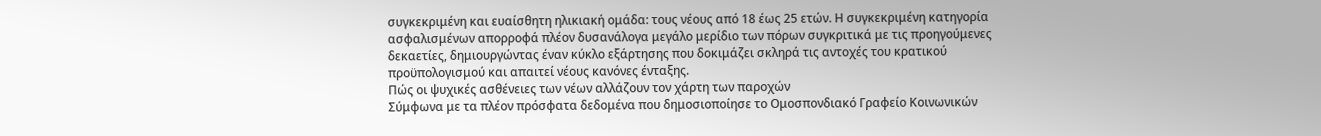συγκεκριμένη και ευαίσθητη ηλικιακή ομάδα: τους νέους από 18 έως 25 ετών. Η συγκεκριμένη κατηγορία ασφαλισμένων απορροφά πλέον δυσανάλογα μεγάλο μερίδιο των πόρων συγκριτικά με τις προηγούμενες δεκαετίες, δημιουργώντας έναν κύκλο εξάρτησης που δοκιμάζει σκληρά τις αντοχές του κρατικού προϋπολογισμού και απαιτεί νέους κανόνες ένταξης.
Πώς οι ψυχικές ασθένειες των νέων αλλάζουν τον χάρτη των παροχών
Σύμφωνα με τα πλέον πρόσφατα δεδομένα που δημοσιοποίησε το Ομοσπονδιακό Γραφείο Κοινωνικών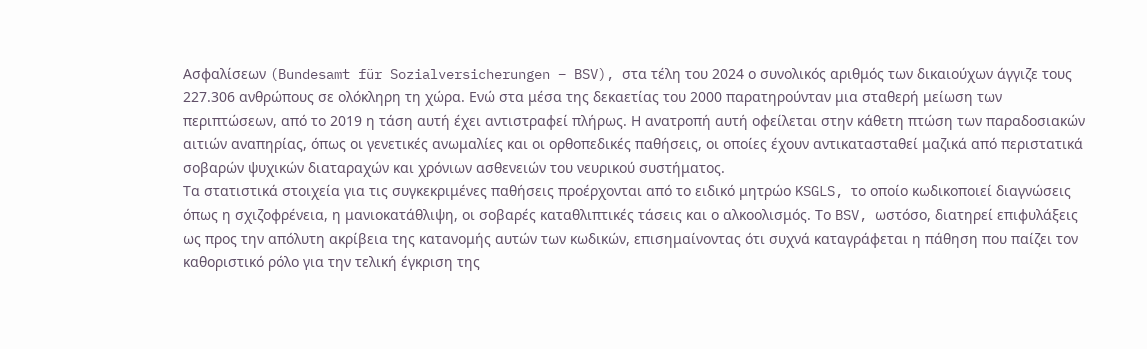Ασφαλίσεων (Bundesamt für Sozialversicherungen – BSV), στα τέλη του 2024 ο συνολικός αριθμός των δικαιούχων άγγιζε τους 227.306 ανθρώπους σε ολόκληρη τη χώρα. Ενώ στα μέσα της δεκαετίας του 2000 παρατηρούνταν μια σταθερή μείωση των περιπτώσεων, από το 2019 η τάση αυτή έχει αντιστραφεί πλήρως. Η ανατροπή αυτή οφείλεται στην κάθετη πτώση των παραδοσιακών αιτιών αναπηρίας, όπως οι γενετικές ανωμαλίες και οι ορθοπεδικές παθήσεις, οι οποίες έχουν αντικατασταθεί μαζικά από περιστατικά σοβαρών ψυχικών διαταραχών και χρόνιων ασθενειών του νευρικού συστήματος.
Τα στατιστικά στοιχεία για τις συγκεκριμένες παθήσεις προέρχονται από το ειδικό μητρώο KSGLS, το οποίο κωδικοποιεί διαγνώσεις όπως η σχιζοφρένεια, η μανιοκατάθλιψη, οι σοβαρές καταθλιπτικές τάσεις και ο αλκοολισμός. Το BSV, ωστόσο, διατηρεί επιφυλάξεις ως προς την απόλυτη ακρίβεια της κατανομής αυτών των κωδικών, επισημαίνοντας ότι συχνά καταγράφεται η πάθηση που παίζει τον καθοριστικό ρόλο για την τελική έγκριση της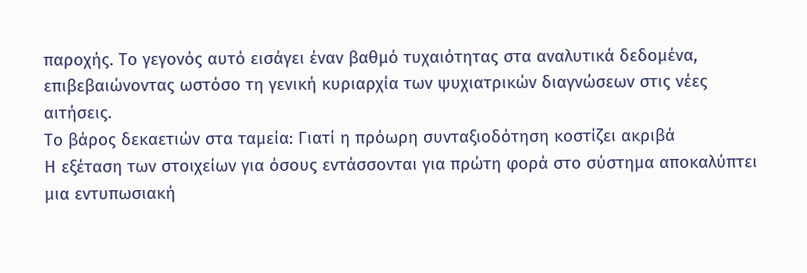παροχής. Το γεγονός αυτό εισάγει έναν βαθμό τυχαιότητας στα αναλυτικά δεδομένα, επιβεβαιώνοντας ωστόσο τη γενική κυριαρχία των ψυχιατρικών διαγνώσεων στις νέες αιτήσεις.
Το βάρος δεκαετιών στα ταμεία: Γιατί η πρόωρη συνταξιοδότηση κοστίζει ακριβά
Η εξέταση των στοιχείων για όσους εντάσσονται για πρώτη φορά στο σύστημα αποκαλύπτει μια εντυπωσιακή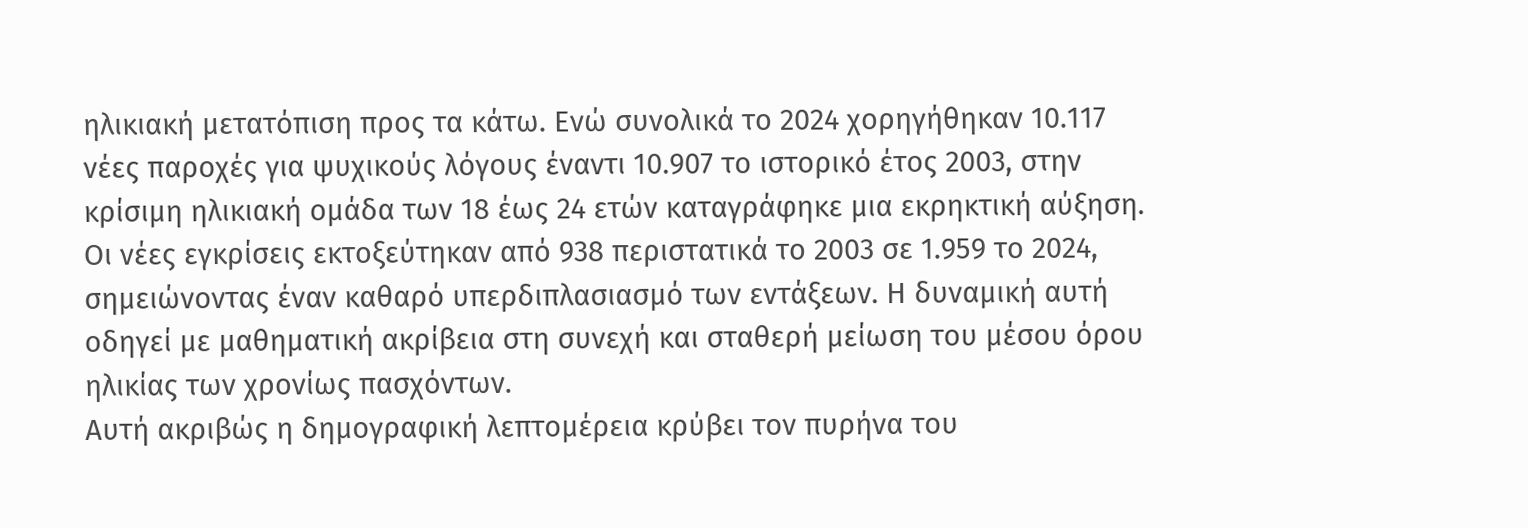ηλικιακή μετατόπιση προς τα κάτω. Ενώ συνολικά το 2024 χορηγήθηκαν 10.117 νέες παροχές για ψυχικούς λόγους έναντι 10.907 το ιστορικό έτος 2003, στην κρίσιμη ηλικιακή ομάδα των 18 έως 24 ετών καταγράφηκε μια εκρηκτική αύξηση. Οι νέες εγκρίσεις εκτοξεύτηκαν από 938 περιστατικά το 2003 σε 1.959 το 2024, σημειώνοντας έναν καθαρό υπερδιπλασιασμό των εντάξεων. Η δυναμική αυτή οδηγεί με μαθηματική ακρίβεια στη συνεχή και σταθερή μείωση του μέσου όρου ηλικίας των χρονίως πασχόντων.
Αυτή ακριβώς η δημογραφική λεπτομέρεια κρύβει τον πυρήνα του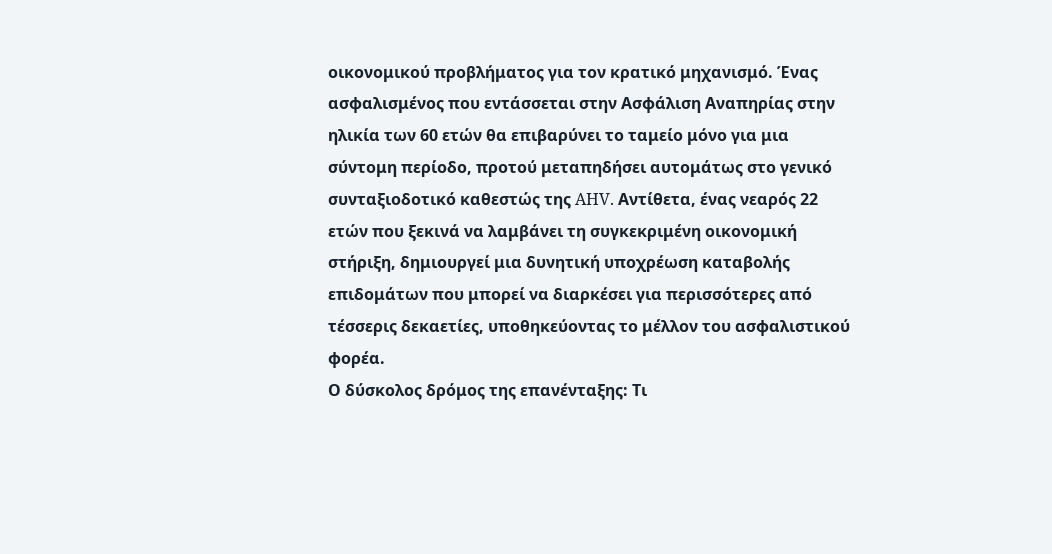οικονομικού προβλήματος για τον κρατικό μηχανισμό. Ένας ασφαλισμένος που εντάσσεται στην Ασφάλιση Αναπηρίας στην ηλικία των 60 ετών θα επιβαρύνει το ταμείο μόνο για μια σύντομη περίοδο, προτού μεταπηδήσει αυτομάτως στο γενικό συνταξιοδοτικό καθεστώς της AHV. Αντίθετα, ένας νεαρός 22 ετών που ξεκινά να λαμβάνει τη συγκεκριμένη οικονομική στήριξη, δημιουργεί μια δυνητική υποχρέωση καταβολής επιδομάτων που μπορεί να διαρκέσει για περισσότερες από τέσσερις δεκαετίες, υποθηκεύοντας το μέλλον του ασφαλιστικού φορέα.
Ο δύσκολος δρόμος της επανένταξης: Τι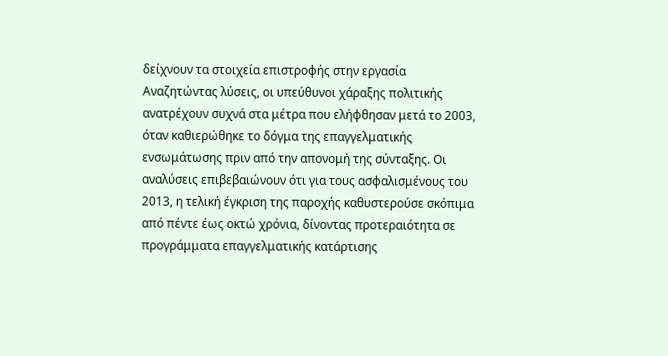δείχνουν τα στοιχεία επιστροφής στην εργασία
Αναζητώντας λύσεις, οι υπεύθυνοι χάραξης πολιτικής ανατρέχουν συχνά στα μέτρα που ελήφθησαν μετά το 2003, όταν καθιερώθηκε το δόγμα της επαγγελματικής ενσωμάτωσης πριν από την απονομή της σύνταξης. Οι αναλύσεις επιβεβαιώνουν ότι για τους ασφαλισμένους του 2013, η τελική έγκριση της παροχής καθυστερούσε σκόπιμα από πέντε έως οκτώ χρόνια, δίνοντας προτεραιότητα σε προγράμματα επαγγελματικής κατάρτισης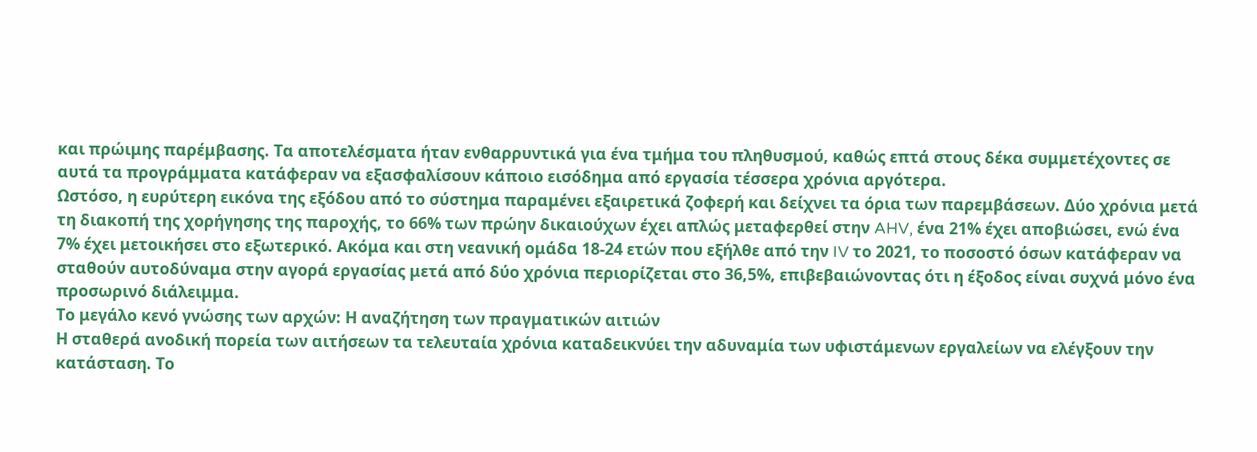και πρώιμης παρέμβασης. Τα αποτελέσματα ήταν ενθαρρυντικά για ένα τμήμα του πληθυσμού, καθώς επτά στους δέκα συμμετέχοντες σε αυτά τα προγράμματα κατάφεραν να εξασφαλίσουν κάποιο εισόδημα από εργασία τέσσερα χρόνια αργότερα.
Ωστόσο, η ευρύτερη εικόνα της εξόδου από το σύστημα παραμένει εξαιρετικά ζοφερή και δείχνει τα όρια των παρεμβάσεων. Δύο χρόνια μετά τη διακοπή της χορήγησης της παροχής, το 66% των πρώην δικαιούχων έχει απλώς μεταφερθεί στην AHV, ένα 21% έχει αποβιώσει, ενώ ένα 7% έχει μετοικήσει στο εξωτερικό. Ακόμα και στη νεανική ομάδα 18-24 ετών που εξήλθε από την IV το 2021, το ποσοστό όσων κατάφεραν να σταθούν αυτοδύναμα στην αγορά εργασίας μετά από δύο χρόνια περιορίζεται στο 36,5%, επιβεβαιώνοντας ότι η έξοδος είναι συχνά μόνο ένα προσωρινό διάλειμμα.
Το μεγάλο κενό γνώσης των αρχών: Η αναζήτηση των πραγματικών αιτιών
Η σταθερά ανοδική πορεία των αιτήσεων τα τελευταία χρόνια καταδεικνύει την αδυναμία των υφιστάμενων εργαλείων να ελέγξουν την κατάσταση. Το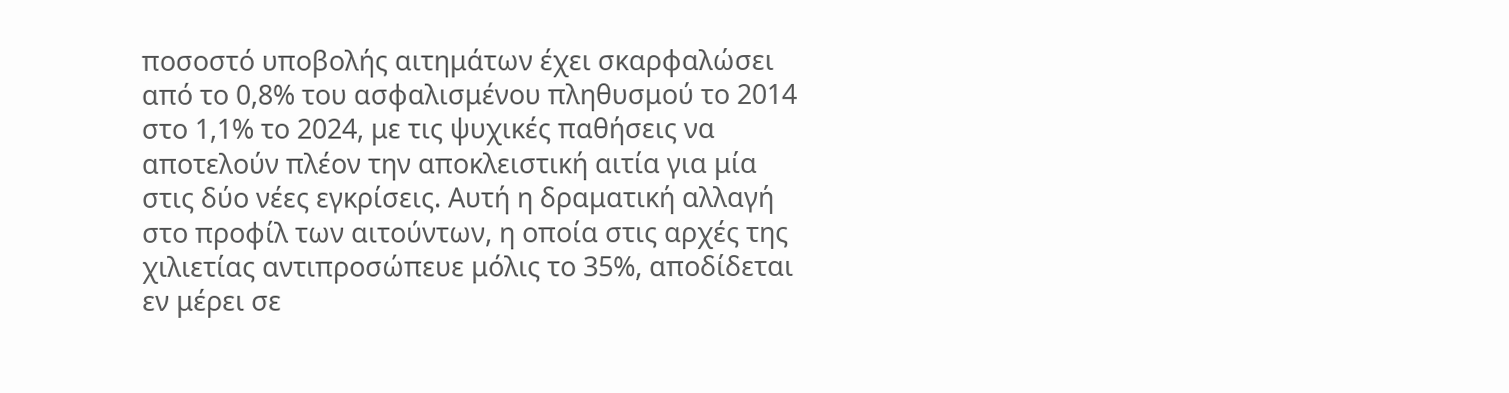ποσοστό υποβολής αιτημάτων έχει σκαρφαλώσει από το 0,8% του ασφαλισμένου πληθυσμού το 2014 στο 1,1% το 2024, με τις ψυχικές παθήσεις να αποτελούν πλέον την αποκλειστική αιτία για μία στις δύο νέες εγκρίσεις. Αυτή η δραματική αλλαγή στο προφίλ των αιτούντων, η οποία στις αρχές της χιλιετίας αντιπροσώπευε μόλις το 35%, αποδίδεται εν μέρει σε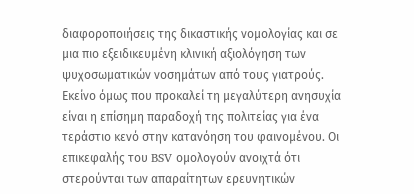διαφοροποιήσεις της δικαστικής νομολογίας και σε μια πιο εξειδικευμένη κλινική αξιολόγηση των ψυχοσωματικών νοσημάτων από τους γιατρούς.
Εκείνο όμως που προκαλεί τη μεγαλύτερη ανησυχία είναι η επίσημη παραδοχή της πολιτείας για ένα τεράστιο κενό στην κατανόηση του φαινομένου. Οι επικεφαλής του BSV ομολογούν ανοιχτά ότι στερούνται των απαραίτητων ερευνητικών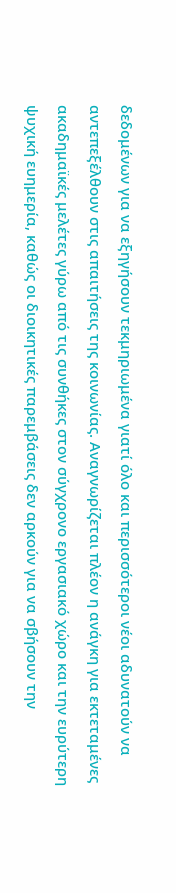δεδομένων για να εξηγήσουν τεκμηριωμένα γιατί όλο και περισσότεροι νέοι αδυνατούν να αντεπεξέλθουν στις απαιτήσεις της κοινωνίας. Αναγνωρίζεται πλέον η ανάγκη για εκτεταμένες ακαδημαϊκές μελέτες γύρω από τις συνθήκες στον σύγχρονο εργασιακό χώρο και την ευρύτερη ψυχική ευημερία, καθώς οι διοικητικές παρεμβάσεις δεν αρκούν για να σβήσουν την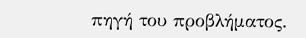πηγή του προβλήματος.